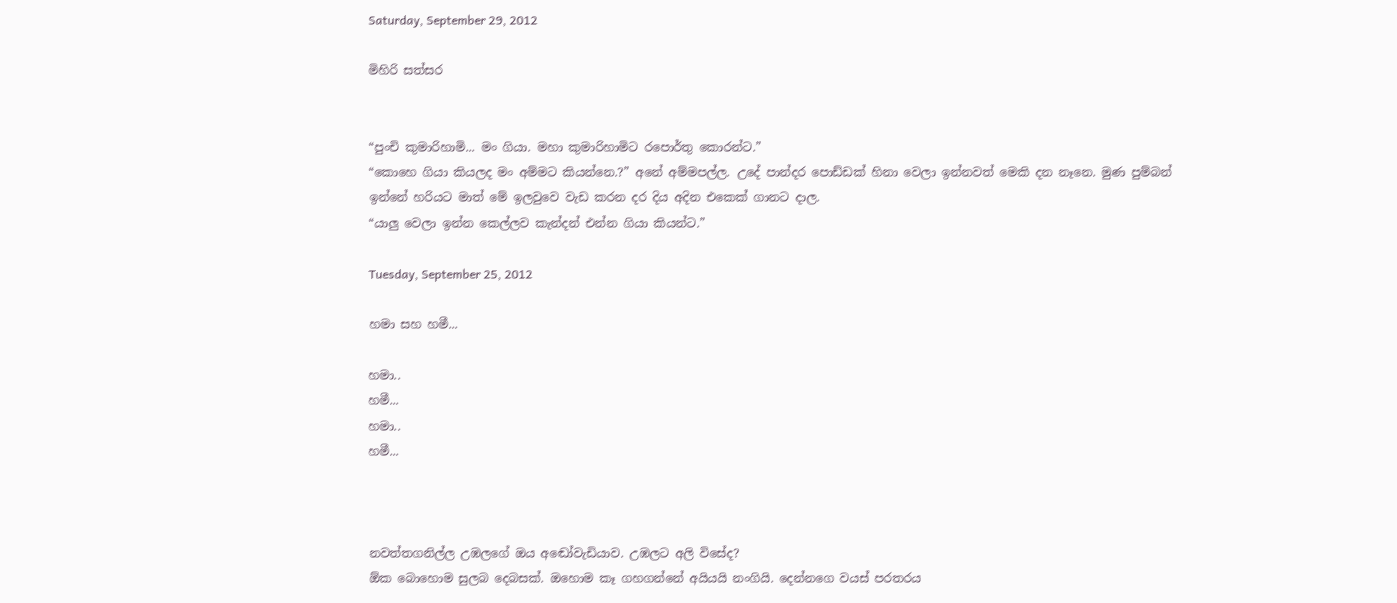Saturday, September 29, 2012

මිහිරි සත්සර


“පුංචි කුමාරිහාමි... මං ගියා. මහා කුමාරිහාමිට රපොර්තු කොරන්ට.”
“කොහෙ ගියා කියලද මං අම්මට කියන්නෙ.?” අනේ අම්මපල්ල. උදේ පාන්දර පොඩ්ඩක් හිනා වෙලා ඉන්නවත් මෙකි දන නෑනෙ. මුණ පුම්බන් ඉන්නේ හරියට මාත් මේ ඉලවුවෙ වැඩ කරන දර දිය අදින එකෙක් ගානට දාල.
“යාලු වෙලා ඉන්න කෙල්ලව කැන්දන් එන්න ගියා කියන්ට.”

Tuesday, September 25, 2012

හමා සහ හමී...

හමා..
හමී...
හමා..
හමී...



නවත්තගනිල්ල උඹලගේ ඔය අඬෝවැඩියාව. උඹලට අලි විසේද?
ඕක බොහොම සුලබ දෙබසක්. ඔහොම කෑ ගහගන්නේ අයියයි නංගියි. දෙන්නගෙ වයස් පරතරය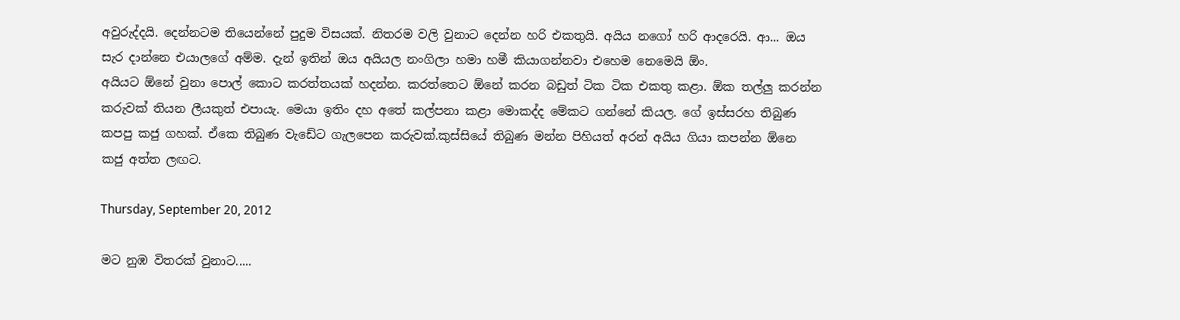අවුරුද්දයි. දෙන්නටම තියෙන්නේ පුදුම විසයක්‌. නිතරම වලි වුනාට දෙන්න හරි එකතුයි. අයිය නගෝ හරි ආදරෙයි. ආ... ඔය සැර දාන්නෙ එයාලගේ අම්ම. දැන් ඉතින් ඔය අයියල නංගිලා හමා හමී කියාගන්නවා එහෙම නෙමෙයි ඕං.
අයියට ඕනේ වුනා පොල් කොට කරත්තයක් හදන්න. කරත්තෙට ඕනේ කරන බඩුත් ටික ටික එකතු කළා. ඕක තල්ලු කරන්න කරුවක් තියන ලීයකුත් එපායැ. මෙයා ඉතිං දහ අතේ කල්පනා කළා මොකද්ද මේකට ගන්නේ කියල. ගේ ඉස්සරහ තිබුණ කපපු කජු ගහක්. ඒකෙ තිබුණ වැඩේට ගැලපෙන කරුවක්.කුස්සියේ තිබුණ මන්න පිහියත් අරන් අයිය ගියා කපන්න ඕනෙ කජු අත්ත ලඟට.

Thursday, September 20, 2012

මට නුඹ විතරක් වුනාට.....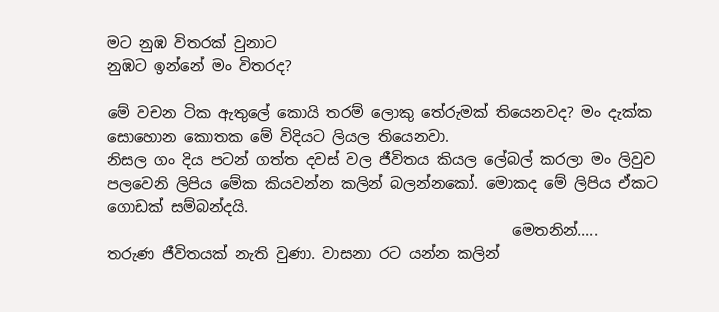මට නුඹ විතරක් වුනාට
නුඹට ඉන්නේ මං විතරද?

මේ වචන ටික ඇතුලේ කොයි තරම් ලොකු තේරුමක් තියෙනවද? මං දැක්ක සොහොන කොතක මේ විදියට ලියල තියෙනවා.
නිසල ගං දිය පටන් ගත්ත දවස් වල ජීවිතය කියල ලේබල් කරලා මං ලිවුව පලවෙනි ලිපිය මේක කියවන්න කලින් බලන්නකෝ. මොකද මේ ලිපිය ඒකට ගොඩක් සම්බන්දයි.
                                                      මෙතනින්.....
තරුණ ජීවිතයක් නැති වුණා. වාසනා රට යන්න කලින්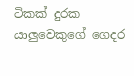ටිකක් දුරක යාලුවෙකුගේ ගෙදර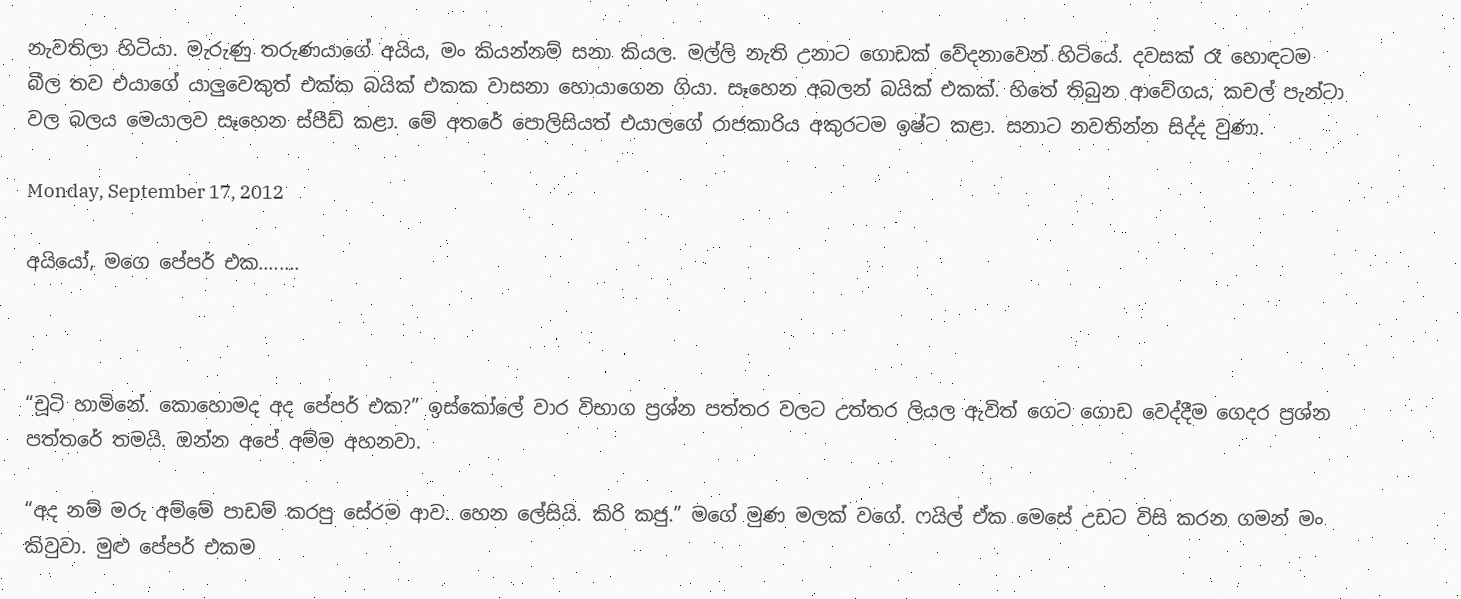නැවතිලා හිටියා. මැරුණු තරුණයාගේ අයිය, මං කියන්නම් සනා කියල. මල්ලි නැති උනාට ගොඩක් වේදනාවෙන් හිටියේ. දවසක් රෑ හොඳටම බීල තව එයාගේ යාලුවෙකුත් එක්ක බයික් එකක වාසනා හොයාගෙන ගියා. සෑහෙන අබලන් බයික් එකක්. හිතේ තිබුන ආවේගය, කචල් පැන්ටා වල බලය මෙයාලව සෑහෙන ස්පීඩ් කළා. මේ අතරේ පොලිසියත් එයාලගේ රාජකාරිය අකුරටම ඉෂ්ට කළා. සනාට නවතින්න සිද්ද වුණා.

Monday, September 17, 2012

අයියෝ, මගෙ පේපර් එක........



“චූටි හාමිනේ. කොහොමද අද පේපර් එක?” ඉස්කෝලේ වාර විභාග ප්‍රශ්න පත්තර වලට උත්තර ලියල ඇවිත් ගෙට ගොඩ වෙද්දීම ගෙදර ප්‍රශ්න පත්තරේ තමයි. ඔන්න අපේ අම්ම අහනවා.

“අද නම් මරු අම්මේ පාඩම් කරපු සේරම ආව. හෙන ලේසියි. කිරි කජු.” මගේ මුණ මලක් වගේ. ෆයිල් ඒක මෙසේ උඩට විසි කරන ගමන් මං කිවුවා. මුළු පේපර් එකම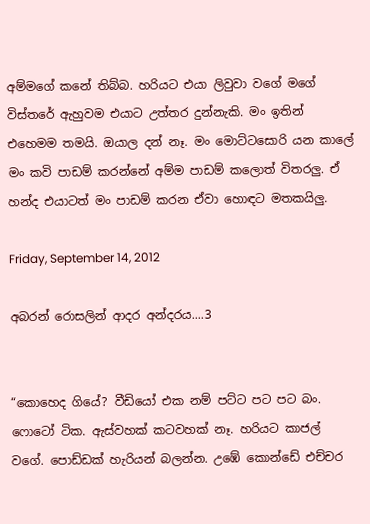අම්මගේ කනේ තිබ්බ. හරියට එයා ලිවුවා වගේ මගේ විස්තරේ ඇහුවම එයාට උත්තර දුන්නැකි. මං ඉතින් එහෙමම තමයි. ඔයාල දන් නෑ. මං මොට්ටසොරි යන කාලේ මං කවි පාඩම් කරන්නේ අම්ම පාඩම් කලොත් විතරලු. ඒ හන්ද එයාටත් මං පාඩම් කරන ඒවා හොඳට මතකයිලු.

Friday, September 14, 2012

අබරන් රොසලින් ආදර අන්දරය....3


“කොහෙද ගියේ? වීඩියෝ එක නම් පට්ට පට පට බං. ෆොටෝ ටික. ඇස්වහක් කටවහක් නෑ. හරියට කාජල් වගේ. පොඩ්ඩක් හැරියන් බලන්න. උඹේ කොන්ඩේ එච්චර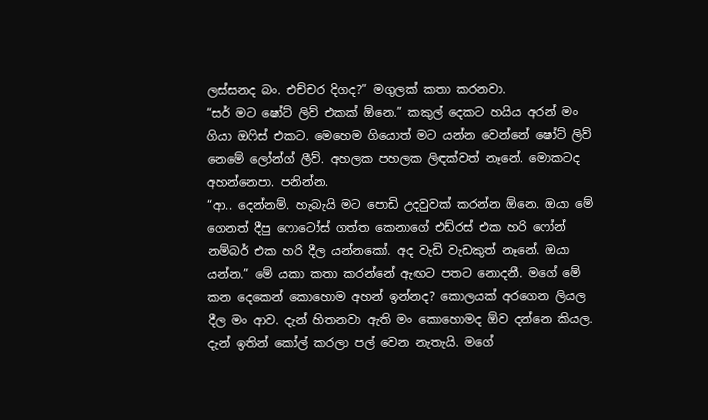ලස්සනද බං. එච්චර දිගද?” මගුලක් කතා කරනවා.
“සර් මට ෂෝට් ලිව් එකක් ඕනෙ.” කකුල් දෙකට හයිය අරන් මං ගියා ඔෆිස් එකට. මෙහෙම ගියොත් මට යන්න වෙන්නේ ෂෝට් ලිව් නෙමේ ලෝන්ග් ලීව්. අහලක පහලක ලිඳක්වත් නෑනේ. මොකටද අහන්නෙපා. පනින්න.
“ආ.. දෙන්නම්. හැබැයි මට පොඩි උදවුවක් කරන්න ඕනෙ. ඔයා මේ ගෙනත් දීපු ෆොටෝස් ගත්ත කෙනාගේ එඩ්රස් එක හරි ෆෝන් නම්බර් එක හරි දීල යන්නකෝ. අද වැඩි වැඩකුත් නෑනේ. ඔයා යන්න.” මේ යකා කතා කරන්නේ ඇඟට පතට නොදනී. මගේ මේ කන දෙකෙන් කොහොම අහන් ඉන්නද? කොලයක් අරගෙන ලියල දීල මං ආව. දැන් හිතනවා ඇති මං කොහොමද ඕව දන්නෙ කියල.
දැන් ඉතින් කෝල් කරලා පල් වෙන නැතැයි. මගේ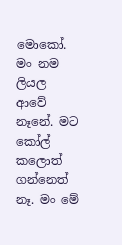මොකෝ. මං නම ලියල ආවේ නෑනේ. මට කෝල් කලොත් ගන්නෙත් නෑ. මං මේ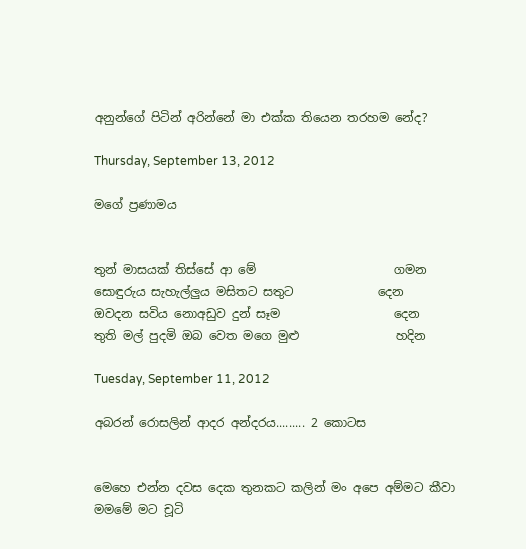අනුන්ගේ පිටින් අරින්නේ මා එක්ක තියෙන තරහම නේද?

Thursday, September 13, 2012

මගේ ප්‍රණාමය


තුන් මාසයක් තිස්සේ ආ මේ                       ගමන
සොඳුරුය සැහැල්ලුය මසිතට සතුට              දෙන
ඔවදන සවිය නොඅඩුව දුන් සෑම                   දෙන
තුති මල් පුදමි ඔබ වෙත මගෙ මුළු                හදින

Tuesday, September 11, 2012

අබරන් රොසලින් ආදර අන්දරය......... 2 කොටස


මෙහෙ එන්න දවස දෙක තුනකට කලින් මං අපෙ අම්මට කීවා මමමේ මට චූටි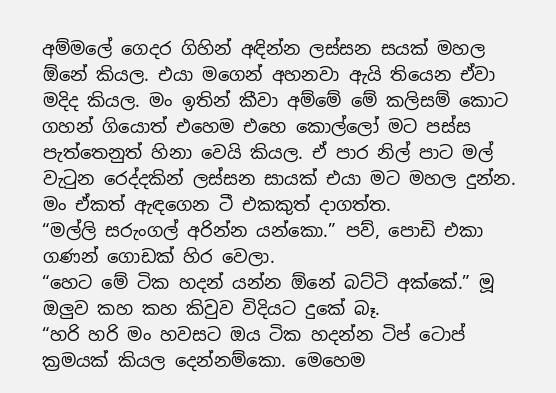අම්මලේ ගෙදර ගිහින් අඳින්න ලස්සන සයක් මහල ඕනේ කියල. එයා මගෙන් අහනවා ඇයි තියෙන ඒවා මදිද කියල. මං ඉතින් කීවා අම්මේ මේ කලිසම් කොට ගහන් ගියොත් එහෙම එහෙ කොල්ලෝ මට පස්ස පැත්තෙනුත් හිනා වෙයි කියල. ඒ පාර නිල් පාට මල් වැටුන රෙද්දකින් ලස්සන සායක් එයා මට මහල දුන්න. මං ඒකත් ඇඳගෙන ටී එකකුත් දාගත්ත.
“මල්ලි සරුංගල් අරින්න යන්කො.” පව්, පොඩි එකා ගණන් ගොඩක් හිර වෙලා.
“හෙට මේ ටික හදන් යන්න ඕනේ බට්ටි අක්කේ.” මූ ඔලුව කහ කහ කිවුව විදියට දුකේ බෑ.
“හරි හරි මං හවසට ඔය ටික හදන්න ටිප් ටොප් ක්‍රමයක් කියල දෙන්නම්කො. මෙහෙම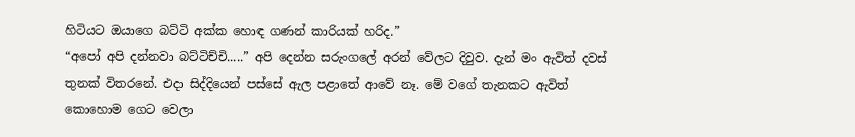හිටියට ඔයාගෙ බට්ටි අක්ක හොඳ ගණන් කාරියක් හරිද.”
“අපෝ අපි දන්නවා බට්ටිච්චි.....” අපි දෙන්න සරුංගලේ අරන් වේලට දිවුව. දැන් මං ඇවිත් දවස් තුනක් විතරනේ. එදා සිද්දියෙන් පස්සේ ඇල පළාතේ ආවේ නෑ. මේ වගේ තැනකට ඇවිත් කොහොම ගෙට වෙලා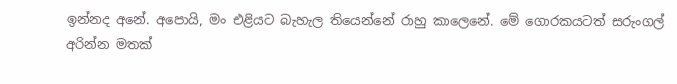ඉන්නද අනේ. අපොයි, මං එළියට බැහැල තියෙන්නේ රාහු කාලෙනේ. මේ ගොරකයටත් සරුංගල් අරින්න මතක්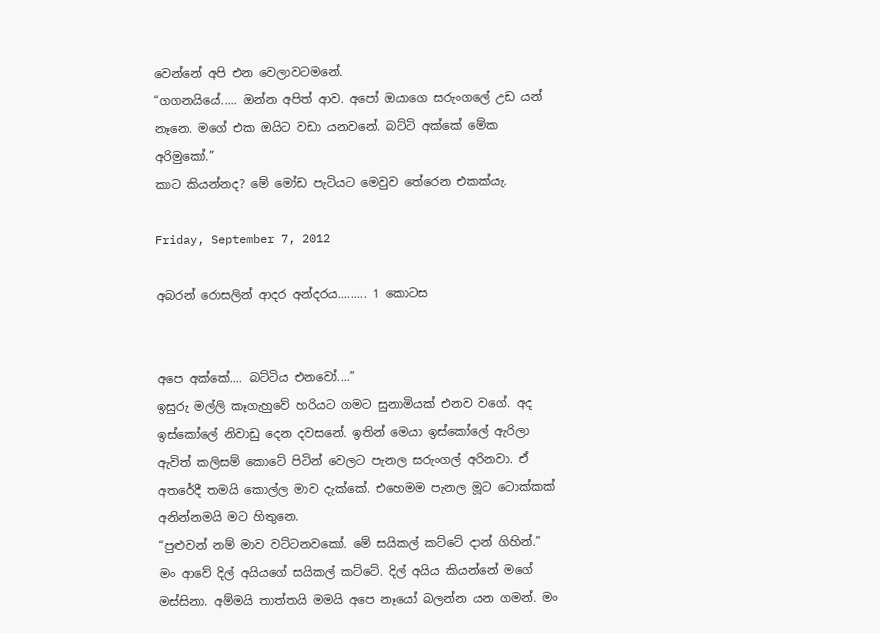වෙන්නේ අපි එන වෙලාවටමනේ.
“ගගනයියේ..... ඔන්න අපිත් ආව. අපෝ ඔයාගෙ සරුංගලේ උඩ යන් නෑනෙ. මගේ එක ඔයිට වඩා යනවනේ. බට්ටි අක්කේ මේක අරිමුකෝ.”
කාට කියන්නද? මේ මෝඩ පැටියට මෙවුව තේරෙන එකක්යැ.

Friday, September 7, 2012

අබරන් රොසලින් ආදර අන්දරය......... 1 කොටස


අපෙ අක්කේ.... බට්ටිය එනවෝ....”
ඉසුරු මල්ලි කෑගැහුවේ හරියට ගමට සුනාමියක් එනව වගේ. අද ඉස්කෝලේ නිවාඩු දෙන දවසනේ. ඉතින් මෙයා ඉස්කෝලේ ඇරිලා ඇවිත් කලිසම් කොටේ පිටින් වෙලට පැනල සරුංගල් අරිනවා. ඒ අතරේදී තමයි කොල්ල මාව දැක්කේ. එහෙමම පැනල මූට ටොක්කක් අනින්නමයි මට හිතුනෙ.
“පුළුවන් නම් මාව වට්ටනවකෝ. මේ සයිකල් කට්ටේ දාන් ගිහින්.” මං ආවේ දිල් අයියගේ සයිකල් කට්ටේ. දිල් අයිය කියන්නේ මගේ මස්සිනා. අම්මයි තාත්තයි මමයි අපෙ නෑයෝ බලන්න යන ගමන්. මං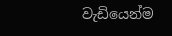වැඩියෙන්ම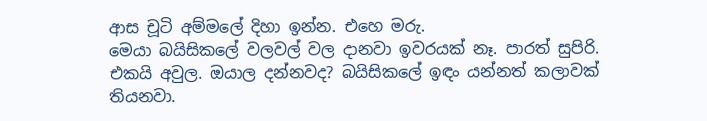ආස චූටි අම්මලේ දිහා ඉන්න. එහෙ මරු.
මෙයා බයිසිකලේ වලවල් වල දානවා ඉවරයක්‌ නෑ. පාරත් සුපිරි. එකයි අවුල. ඔයාල දන්නවද? බයිසිකලේ ඉඳං යන්නත් කලාවක් තියනවා.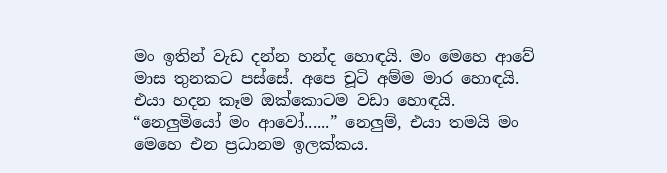මං ඉතින් වැඩ දන්න හන්ද හොඳයි. මං මෙහෙ ආවේ මාස තුනකට පස්සේ. අපෙ චූටි අම්ම මාර හොඳයි. එයා හදන කෑම ඔක්කොටම වඩා හොඳයි.
“නෙලුමියෝ මං ආවෝ......” නෙලුම්, එයා තමයි මං මෙහෙ එන ප්‍රධානම ඉලක්කය.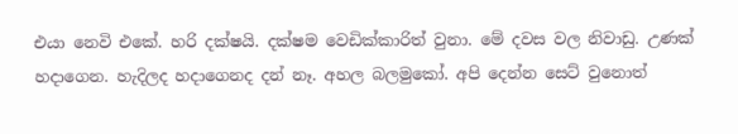එයා නෙවි එකේ. හරි දක්ෂයි. දක්ෂම වෙඩික්කාරිත් වුනා. මේ දවස වල නිවාඩු. උණක් හදාගෙන. හැදිලද හදාගෙනද දන් නෑ. අහල බලමුකෝ. අපි දෙන්න සෙට් වුනොත්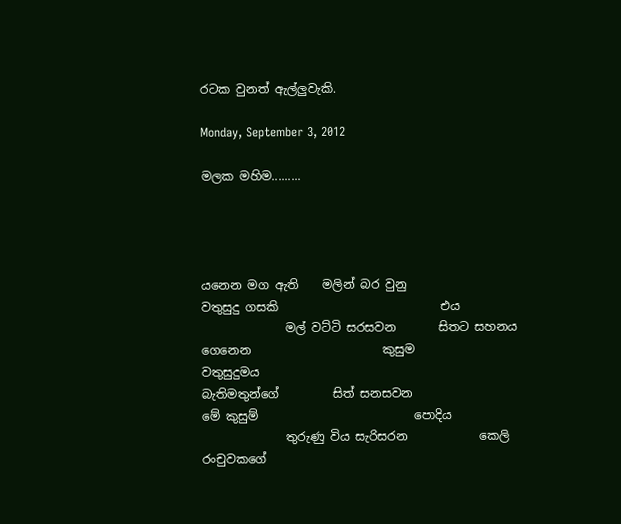රටක වුනත් ඇල්ලුවැකි.

Monday, September 3, 2012

මලක මහිම.........




යනෙන මග ඇති    මලින් බර වුනු
වතුසුදු ගසකි                           එය
              මල් වට්ටි සරසවන       සිතට සහනය ගෙනෙන                      කුසුම                                               වතුසුදුමය
බැතිමතුන්ගේ         සිත් සනසවන
මේ කුසුම්                          පොදිය
              තුරුණු විය සැරිසරන            කෙලි රංචුවකගේ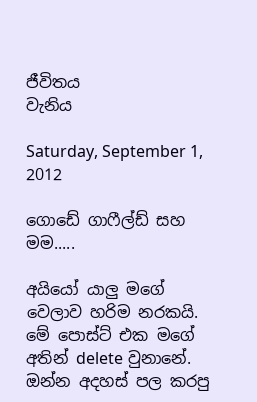ජීවිතය                                                 වැනිය

Saturday, September 1, 2012

ගොඩේ ගාෆීල්ඩ් සහ මම.....

අයියෝ යාලු මගේ වෙලාව හරිම නරකයි. මේ පොස්ට් එක මගේ අතින් delete වුනානේ. ඔන්න අදහස් පල කරපු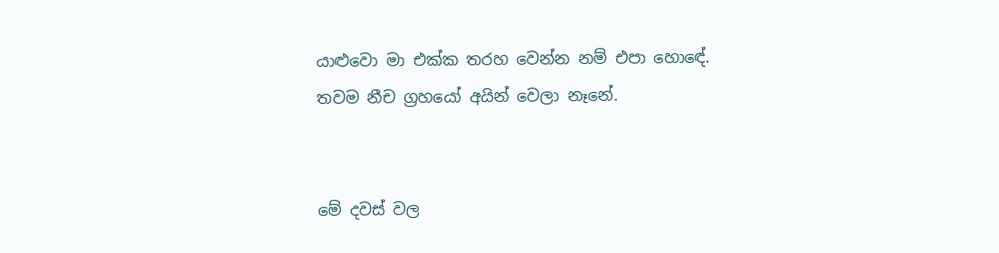යාළුවො මා එක්ක තරහ වෙන්න නම් එපා හොඳේ. තවම නීච ග්‍රහයෝ අයින් වෙලා නෑනේ.


මේ දවස් වල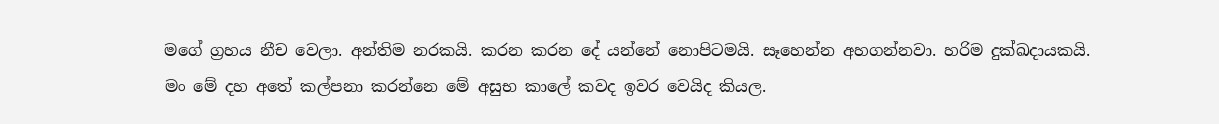මගේ ග්‍රහය නීච වෙලා. අන්තිම නරකයි. කරන කරන දේ යන්නේ නොපිටමයි. සෑහෙන්න අහගන්නවා. හරිම දුක්ඛදායකයි. මං මේ දහ අතේ කල්පනා කරන්නෙ මේ අසුභ කාලේ කවද ඉවර වෙයිද කියල.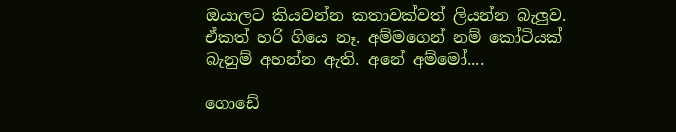ඔයාලට කියවන්න කතාවක්වත් ලියන්න බැලුව. ඒකත් හරි ගියෙ නෑ. අම්මගෙන් නම් කෝටියක්‌ බැනුම් අහන්න ඇති. අනේ අම්මෝ....

ගොඩේ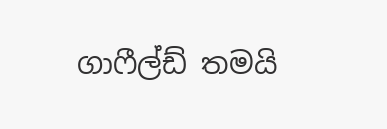ගාෆීල්ඩ් තමයි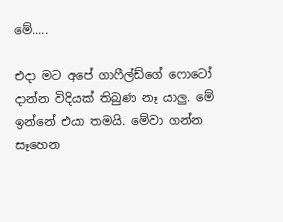මේ.....

එදා මට අපේ ගාෆීල්ඩ්ගේ ෆොටෝ දාන්න විදියක් තිබුණ නෑ යාලු. මේ ඉන්නේ එයා තමයි. මේවා ගන්න සෑහෙන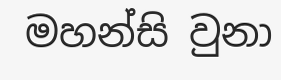මහන්සි වුනා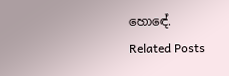හොඳේ.
Related Posts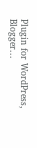Plugin for WordPress, Blogger...